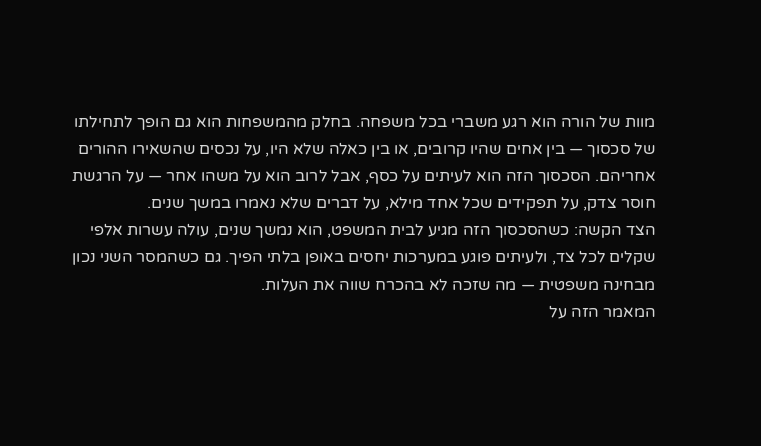מוות של הורה הוא רגע משברי בכל משפחה. בחלק מהמשפחות הוא גם הופך לתחילתו של סכסוך — בין אחים שהיו קרובים, או בין כאלה שלא היו, על נכסים שהשאירו ההורים אחריהם. הסכסוך הזה הוא לעיתים על כסף, אבל לרוב הוא על משהו אחר — על הרגשת חוסר צדק, על תפקידים שכל אחד מילא, על דברים שלא נאמרו במשך שנים.
הצד הקשה: כשהסכסוך הזה מגיע לבית המשפט, הוא נמשך שנים, עולה עשרות אלפי שקלים לכל צד, ולעיתים פוגע במערכות יחסים באופן בלתי הפיך. גם כשהמסר השני נכון מבחינה משפטית — מה שזכה לא בהכרח שווה את העלות.
המאמר הזה על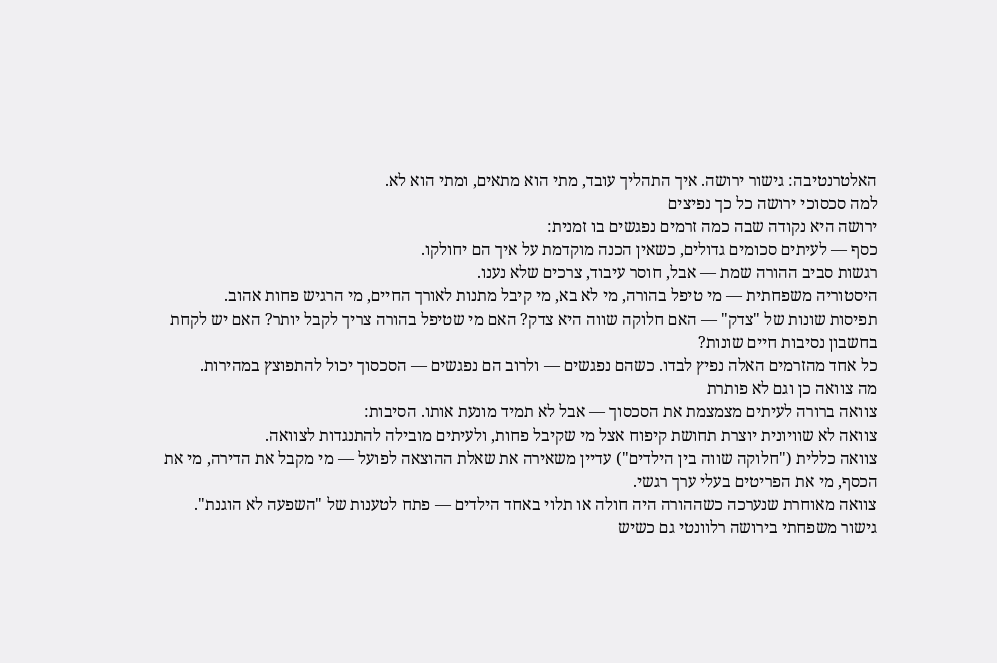האלטרנטיבה: גישור ירושה. איך התהליך עובד, מתי הוא מתאים, ומתי הוא לא.
למה סכסוכי ירושה כל כך נפיצים
ירושה היא נקודה שבה כמה זרמים נפגשים בו זמנית:
כסף — לעיתים סכומים גדולים, כשאין הכנה מוקדמת על איך הם יחולקו.
רגשות סביב ההורה שמת — אבל, חוסר עיבוד, צרכים שלא נענו.
היסטוריה משפחתית — מי טיפל בהורה, מי לא בא, מי קיבל מתנות לאורך החיים, מי הרגיש פחות אהוב.
תפיסות שונות של "צדק" — האם חלוקה שווה היא צדק? האם מי שטיפל בהורה צריך לקבל יותר? האם יש לקחת בחשבון נסיבות חיים שונות?
כל אחד מהזרמים האלה נפיץ לבדו. כשהם נפגשים — ולרוב הם נפגשים — הסכסוך יכול להתפוצץ במהירות.
מה צוואה כן וגם לא פותרת
צוואה ברורה לעיתים מצמצמת את הסכסוך — אבל לא תמיד מונעת אותו. הסיבות:
צוואה לא שוויונית יוצרת תחושת קיפוח אצל מי שקיבל פחות, ולעיתים מובילה להתנגדות לצוואה.
צוואה כללית ("חלוקה שווה בין הילדים") עדיין משאירה את שאלת ההוצאה לפועל — מי מקבל את הדירה, מי את הכסף, מי את הפריטים בעלי ערך רגשי.
צוואה מאוחרת שנערכה כשההורה היה חולה או תלוי באחד הילדים — פתח לטענות של "השפעה לא הוגנת".
גישור משפחתי בירושה רלוונטי גם כשיש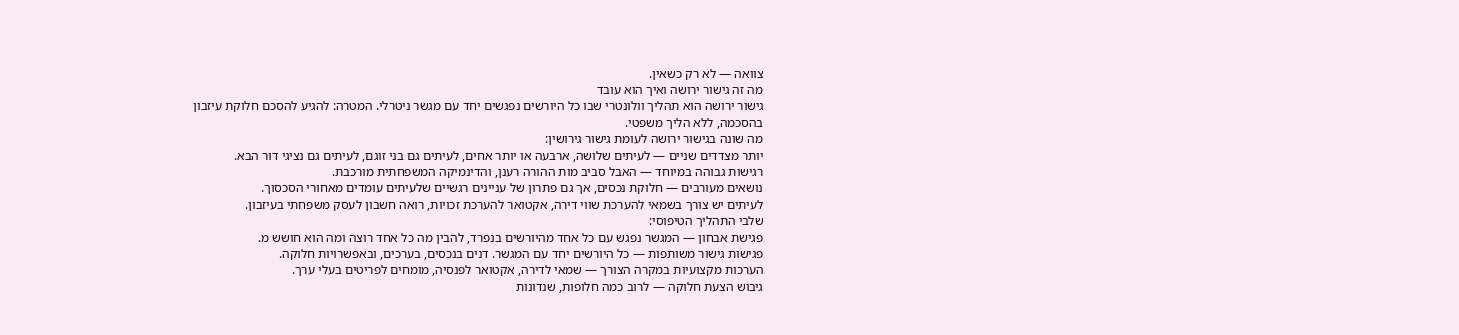צוואה — לא רק כשאין.
מה זה גישור ירושה ואיך הוא עובד
גישור ירושה הוא תהליך וולונטרי שבו כל היורשים נפגשים יחד עם מגשר ניטרלי. המטרה: להגיע להסכם חלוקת עיזבון בהסכמה, ללא הליך משפטי.
מה שונה בגישור ירושה לעומת גישור גירושין:
יותר מצדדים שניים — לעיתים שלושה, ארבעה או יותר אחים, לעיתים גם בני זוגם, לעיתים גם נציגי דור הבא.
רגישות גבוהה במיוחד — האבל סביב מות ההורה רענן, והדינמיקה המשפחתית מורכבת.
נושאים מעורבים — חלוקת נכסים, אך גם פתרון של עניינים רגשיים שלעיתים עומדים מאחורי הסכסוך.
לעיתים יש צורך בשמאי להערכת שווי דירה, אקטואר להערכת זכויות, רואה חשבון לעסק משפחתי בעיזבון.
שלבי התהליך הטיפוסי:
פגישת אבחון — המגשר נפגש עם כל אחד מהיורשים בנפרד, להבין מה כל אחד רוצה ומה הוא חושש מ.
פגישות גישור משותפות — כל היורשים יחד עם המגשר. דנים בנכסים, בערכים, ובאפשרויות חלוקה.
הערכות מקצועיות במקרה הצורך — שמאי לדירה, אקטואר לפנסיה, מומחים לפריטים בעלי ערך.
גיבוש הצעת חלוקה — לרוב כמה חלופות, שנדונות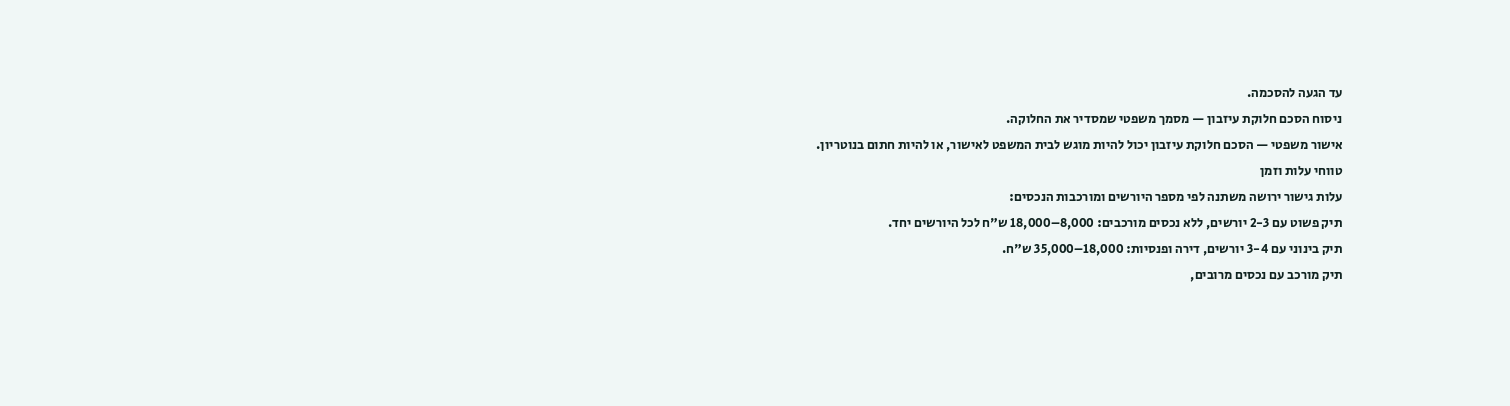עד הגעה להסכמה.
ניסוח הסכם חלוקת עיזבון — מסמך משפטי שמסדיר את החלוקה.
אישור משפטי — הסכם חלוקת עיזבון יכול להיות מוגש לבית המשפט לאישור, או להיות חתום בנוטריון.
טווחי עלות וזמן
עלות גישור ירושה משתנה לפי מספר היורשים ומורכבות הנכסים:
תיק פשוט עם 2-3 יורשים, ללא נכסים מורכבים: 8,000–18,000 ש"ח לכל היורשים יחד.
תיק בינוני עם 3-4 יורשים, דירה ופנסיות: 18,000–35,000 ש"ח.
תיק מורכב עם נכסים מרובים,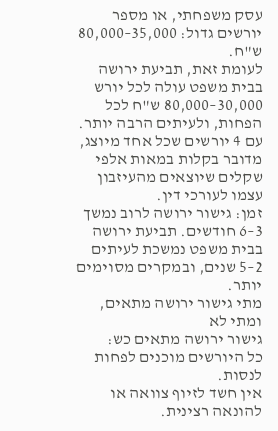עסק משפחתי, או מספר יורשים גדול: 35,000–80,000 ש"ח.
לעומת זאת, תביעת ירושה בבית משפט עולה לכל יורש 30,000–80,000 ש"ח לכל הפחות, ולעיתים הרבה יותר. עם 4 יורשים שכל אחד מיוצג, מדובר בקלות במאות אלפי שקלים שיוצאים מהעיזבון עצמו לעורכי דין.
זמן: גישור ירושה לרוב נמשך 3–6 חודשים. תביעת ירושה בבית משפט נמשכת לעיתים 2–5 שנים, ובמקרים מסוימים יותר.
מתי גישור ירושה מתאים, ומתי לא
גישור ירושה מתאים כש:
כל היורשים מוכנים לפחות לנסות.
אין חשד לזיוף צוואה או להונאה רצינית.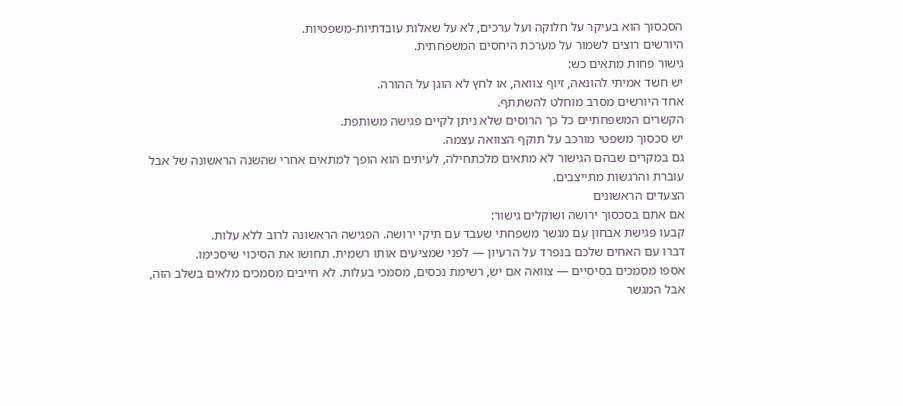הסכסוך הוא בעיקר על חלוקה ועל ערכים, לא על שאלות עובדתיות-משפטיות.
היורשים רוצים לשמור על מערכת היחסים המשפחתית.
גישור פחות מתאים כש:
יש חשד אמיתי להונאה, זיוף צוואה, או לחץ לא הוגן על ההורה.
אחד היורשים מסרב מוחלט להשתתף.
הקשרים המשפחתיים כל כך הרוסים שלא ניתן לקיים פגישה משותפת.
יש סכסוך משפטי מורכב על תוקף הצוואה עצמה.
גם במקרים שבהם הגישור לא מתאים מלכתחילה, לעיתים הוא הופך למתאים אחרי שהשנה הראשונה של אבל עוברת והרגשות מתייצבים.
הצעדים הראשונים
אם אתם בסכסוך ירושה ושוקלים גישור:
קבעו פגישת אבחון עם מגשר משפחתי שעבד עם תיקי ירושה. הפגישה הראשונה לרוב ללא עלות.
דברו עם האחים שלכם בנפרד על הרעיון — לפני שמציעים אותו רשמית. תחושו את הסיכוי שיסכימו.
אספו מסמכים בסיסיים — צוואה אם יש, רשימת נכסים, מסמכי בעלות. לא חייבים מסמכים מלאים בשלב הזה, אבל המגשר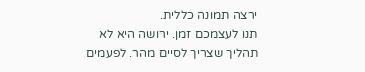ירצה תמונה כללית.
תנו לעצמכם זמן. ירושה היא לא תהליך שצריך לסיים מהר. לפעמים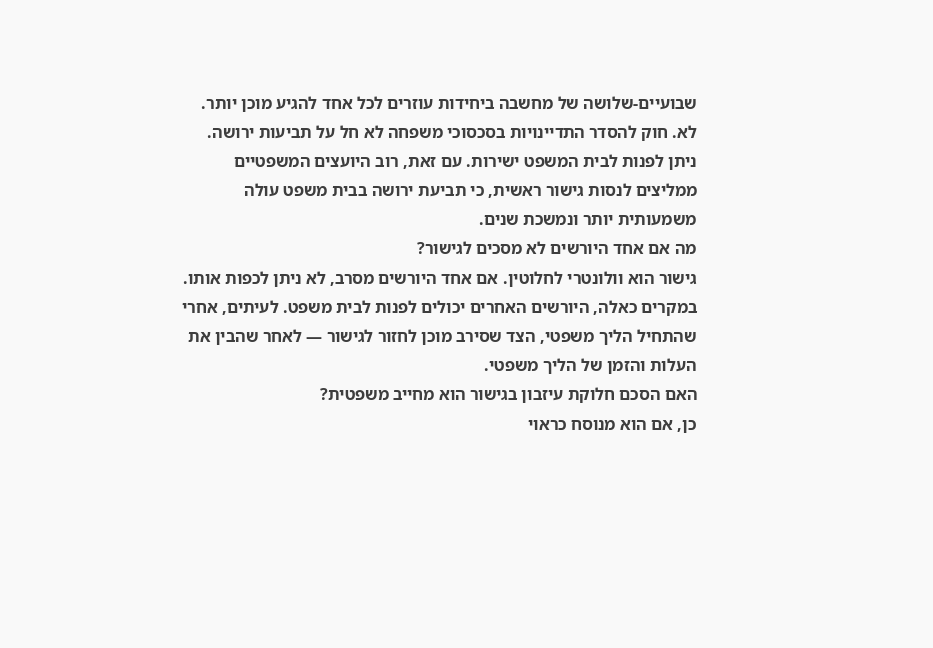שבועיים-שלושה של מחשבה ביחידות עוזרים לכל אחד להגיע מוכן יותר.
לא. חוק להסדר התדיינויות בסכסוכי משפחה לא חל על תביעות ירושה. ניתן לפנות לבית המשפט ישירות. עם זאת, רוב היועצים המשפטיים ממליצים לנסות גישור ראשית, כי תביעת ירושה בבית משפט עולה משמעותית יותר ונמשכת שנים.
מה אם אחד היורשים לא מסכים לגישור?
גישור הוא וולונטרי לחלוטין. אם אחד היורשים מסרב, לא ניתן לכפות אותו. במקרים כאלה, היורשים האחרים יכולים לפנות לבית משפט. לעיתים, אחרי שהתחיל הליך משפטי, הצד שסירב מוכן לחזור לגישור — לאחר שהבין את העלות והזמן של הליך משפטי.
האם הסכם חלוקת עיזבון בגישור הוא מחייב משפטית?
כן, אם הוא מנוסח כראוי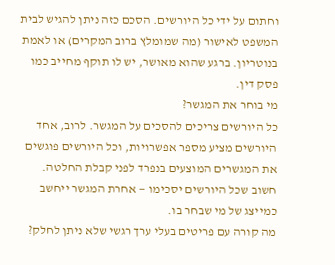וחתום על ידי כל היורשים. הסכם כזה ניתן להגיש לבית המשפט לאישור (מה שמומלץ ברוב המקרים) או לאמת בנוטריון. ברגע שהוא מאושר, יש לו תוקף מחייב כמו פסק דין.
מי בוחר את המגשר?
כל היורשים צריכים להסכים על המגשר. לרוב, אחד היורשים מציע מספר אפשרויות, וכל היורשים פוגשים את המגשרים המוצעים בנפרד לפני קבלת החלטה. חשוב שכל היורשים יסכימו — אחרת המגשר ייחשב כמייצג של מי שבחר בו.
מה קורה עם פריטים בעלי ערך רגשי שלא ניתן לחלק?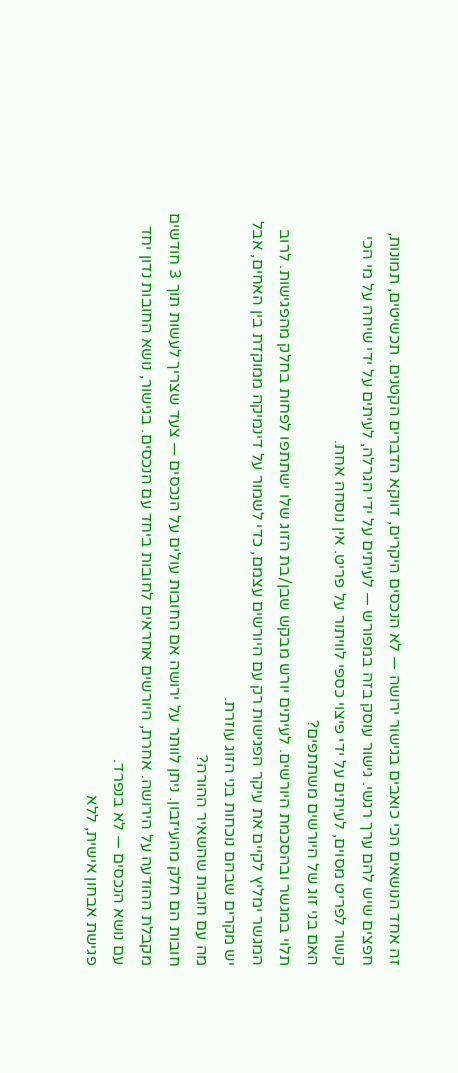זה אחד הנושאים הכי כואבים בגישור ירושה — לא הנכסים היקרים, דווקא הדברים הקטנים. תכשיטים, תמונות, חפצים שיש להם ערך רגשי. גישור עוסק בזה במפורש — לעיתים על ידי הגרלה, לעיתים על ידי שיחה על מי הכי קשור לפריט מסוים, לעיתים על ידי פיצוי כספי לוויתור על פריט. אין נוסחה אחת.
האם בני זוג של היורשים משתתפים?
תלוי במגשר ובהסכמת היורשים. לעיתים יורש מבקש שבן/בת הזוג שלו ישתתפו לפחות בחלק מהפגישות. לרוב המגשר ימליץ לקיים את עיקר הפגישות רק עם היורשים עצמם, כדי לשמור על דינמיקה ממוקדת בין האחים, אבל יש מקרים שבהם נוכחות בני הזוג עוזרת.
מה עם חובות שהשאיר ההורה?
חובות הם חלק מהעיזבון. ניתן לוותר על ירושה אם החובות עולים על הנכסים — צעד שצריך לעשות תוך 3 חודשים מקבלת ההודעה על הירושה. אחרת, היורשים אחראים לחובות ביחד עם הנכסים. בגישור, נושא החובות נדון יחד עם נושא הנכסים — לא בנפרד.
פגישת אבחון אישית, ללא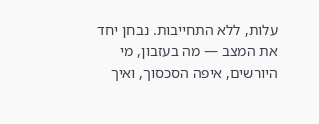עלות, ללא התחייבות. נבחן יחד את המצב — מה בעזבון, מי היורשים, איפה הסכסוך, ואיך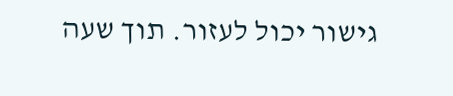גישור יכול לעזור. תוך שעה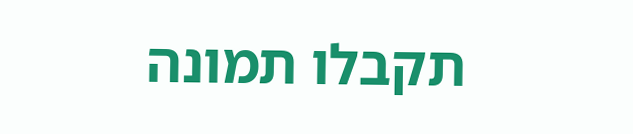תקבלו תמונה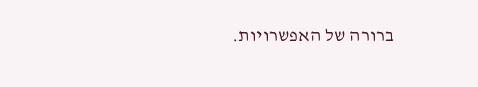ברורה של האפשרויות.